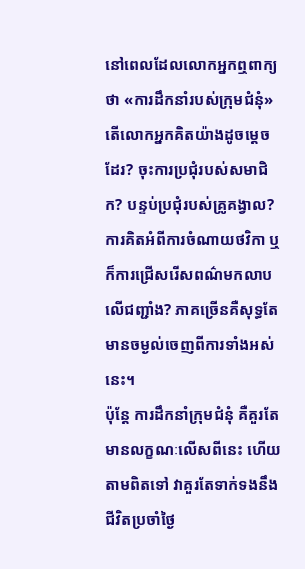នៅពេលដែលលោកអ្នកឮពាក្យថា «ការដឹកនាំរបស់ក្រុមជំនុំ» តើលោកអ្នកគិតយ៉ាងដូចម្ដេចដែរ? ចុះការប្រជុំរបស់សមាជិក? បន្ទប់ប្រជុំរបស់គ្រូគង្វាល? ការគិតអំពីការចំណាយថវិកា ឬក៏ការជ្រើសរើសពណ៌មកលាបលើជញ្ជាំង? ភាគច្រើនគឺសុទ្ធតែមានចម្ងល់ចេញពីការទាំងអស់នេះ។
ប៉ុន្តែ ការដឹកនាំក្រុមជំនុំ គឺគួរតែមានលក្ខណៈលើសពីនេះ ហើយតាមពិតទៅ វាគួរតែទាក់ទងនឹងជីវិតប្រចាំថ្ងៃ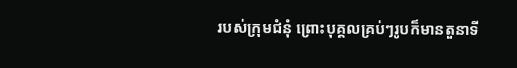របស់ក្រុមជំនុំ ព្រោះបុគ្គលគ្រប់ៗរូបក៏មានតួនាទី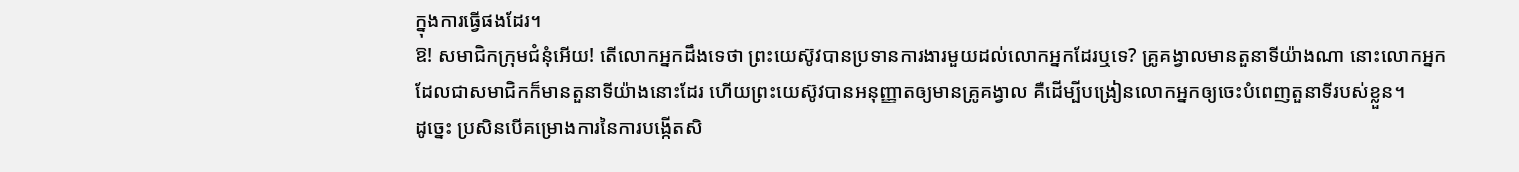ក្នុងការធ្វើផងដែរ។
ឱ! សមាជិកក្រុមជំនុំអើយ! តើលោកអ្នកដឹងទេថា ព្រះយេស៊ូវបានប្រទានការងារមួយដល់លោកអ្នកដែរឬទេ? គ្រូគង្វាលមានតួនាទីយ៉ាងណា នោះលោកអ្នកដែលជាសមាជិកក៏មានតួនាទីយ៉ាងនោះដែរ ហើយព្រះយេស៊ូវបានអនុញ្ញាតឲ្យមានគ្រូគង្វាល គឺដើម្បីបង្រៀនលោកអ្នកឲ្យចេះបំពេញតួនាទីរបស់ខ្លួន។
ដូច្នេះ ប្រសិនបើគម្រោងការនៃការបង្កើតសិ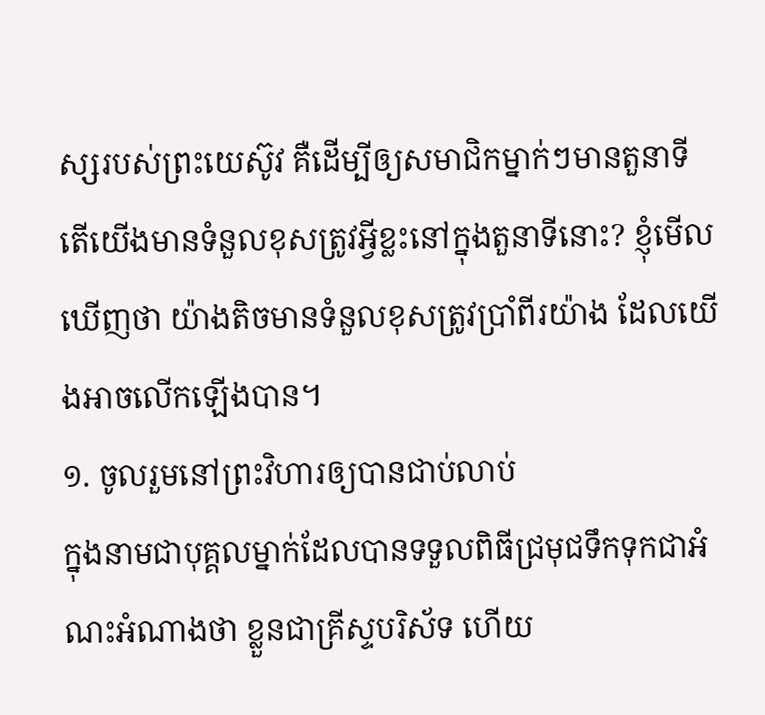ស្សរបស់ព្រះយេស៊ូវ គឺដើម្បីឲ្យសមាជិកម្នាក់ៗមានតួនាទី តើយើងមានទំនួលខុសត្រូវអ្វីខ្លះនៅក្នុងតួនាទីនោះ? ខ្ញុំមើលឃើញថា យ៉ាងតិចមានទំនួលខុសត្រូវប្រាំពីរយ៉ាង ដែលយើងអាចលើកឡើងបាន។
១. ចូលរួមនៅព្រះវិហារឲ្យបានជាប់លាប់
ក្នុងនាមជាបុគ្គលម្នាក់ដែលបានទទួលពិធីជ្រមុជទឹកទុកជាអំណះអំណាងថា ខ្លួនជាគ្រីស្ទបរិស័ទ ហើយ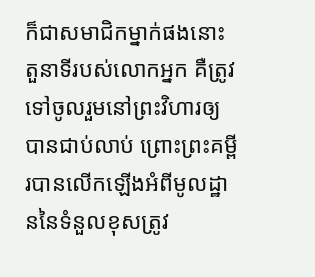ក៏ជាសមាជិកម្នាក់ផងនោះ តួនាទីរបស់លោកអ្នក គឺត្រូវទៅចូលរួមនៅព្រះវិហារឲ្យបានជាប់លាប់ ព្រោះព្រះគម្ពីរបានលើកឡើងអំពីមូលដ្ឋាននៃទំនួលខុសត្រូវ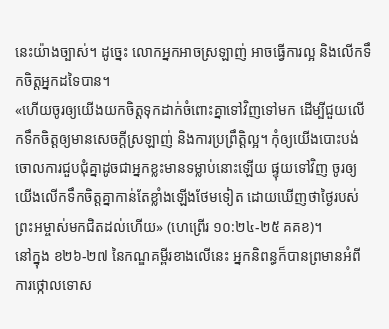នេះយ៉ាងច្បាស់។ ដូច្នេះ លោកអ្នកអាចស្រឡាញ់ អាចធ្វើការល្អ និងលើកទឹកចិត្តអ្នកដទៃបាន។
«ហើយចូរឲ្យយើងយកចិត្ដទុកដាក់ចំពោះគ្នាទៅវិញទៅមក ដើម្បីជួយលើកទឹកចិត្ដឲ្យមានសេចក្ដីស្រឡាញ់ និងការប្រព្រឹត្តិល្អ។ កុំឲ្យយើងបោះបង់ចោលការជួបជុំគ្នាដូចជាអ្នកខ្លះមានទម្លាប់នោះឡើយ ផ្ទុយទៅវិញ ចូរឲ្យយើងលើកទឹកចិត្តគ្នាកាន់តែខ្លាំងឡើងថែមទៀត ដោយឃើញថាថ្ងៃរបស់ព្រះអម្ចាស់មកជិតដល់ហើយ» (ហេព្រើរ ១០:២៤-២៥ គគខ)។
នៅក្នុង ខ២៦-២៧ នៃកណ្ឌគម្ពីរខាងលើនេះ អ្នកនិពន្ធក៏បានព្រមានអំពីការថ្កោលទោស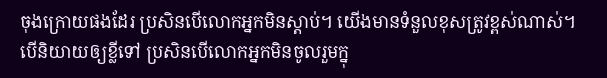ចុងក្រោយផងដែរ ប្រសិនបើលោកអ្នកមិនស្ដាប់។ យើងមានទំនួលខុសត្រូវខ្ពស់ណាស់។ បើនិយាយឲ្យខ្លីទៅ ប្រសិនបើលោកអ្នកមិនចូលរួមក្នុ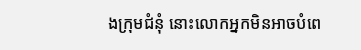ងក្រុមជំនុំ នោះលោកអ្នកមិនអាចបំពេ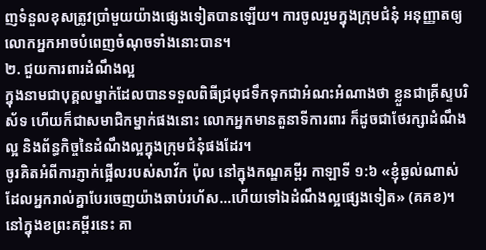ញទំនួលខុសត្រូវប្រាំមួយយ៉ាងផ្សេងទៀតបានឡើយ។ ការចូលរួមក្នុងក្រុមជំនុំ អនុញ្ញាតឲ្យលោកអ្នកអាចបំពេញចំណុចទាំងនោះបាន។
២. ជួយការពារដំណឹងល្អ
ក្នុងនាមជាបុគ្គលម្នាក់ដែលបានទទួលពិធីជ្រមុជទឹកទុកជាអំណះអំណាងថា ខ្លួនជាគ្រីស្ទបរិស័ទ ហើយក៏ជាសមាជិកម្នាក់ផងនោះ លោកអ្នកមានតួនាទីការពារ ក៏ដូចជាថែរក្សាដំណឹងល្អ និងព័ន្ធកិច្ចនៃដំណឹងល្អក្នុងក្រុមជំនុំផងដែរ។
ចូរគិតអំពីការភ្ញាក់ផ្អើលរបស់សាវ័ក ប៉ុល នៅក្នុងកណ្ឌគម្ពីរ កាឡាទី ១:៦ «ខ្ញុំឆ្ងល់ណាស់ ដែលអ្នករាល់គ្នាបែរចេញយ៉ាងឆាប់រហ័ស…ហើយទៅឯដំណឹងល្អផ្សេងទៀត» (គគខ)។ នៅក្នុងខព្រះគម្ពីរនេះ គា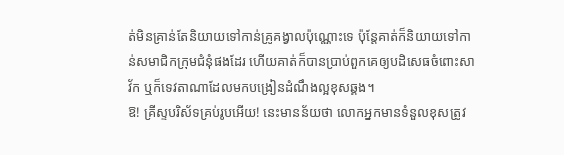ត់មិនគ្រាន់តែនិយាយទៅកាន់គ្រូគង្វាលប៉ុណ្ណោះទេ ប៉ុន្តែគាត់ក៏និយាយទៅកាន់សមាជិកក្រុមជំនុំផងដែរ ហើយគាត់ក៏បានប្រាប់ពួកគេឲ្យបដិសេធចំពោះសាវ័ក ឬក៏ទេវតាណាដែលមកបង្រៀនដំណឹងល្អខុសឆ្គង។
ឱ! គ្រីស្ទបរិស័ទគ្រប់រូបអើយ! នេះមានន័យថា លោកអ្នកមានទំនួលខុសត្រូវ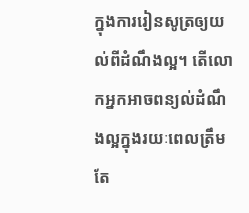ក្នុងការរៀនសូត្រឲ្យយល់ពីដំណឹងល្អ។ តើលោកអ្នកអាចពន្យល់ដំណឹងល្អក្នុងរយៈពេលត្រឹមតែ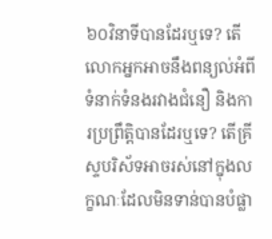៦០វិនាទីបានដែរឬទេ? តើលោកអ្នកអាចនឹងពន្យល់អំពីទំនាក់ទំនងរវាងជំនឿ និងការប្រព្រឹត្តិបានដែរឬទេ? តើគ្រីស្ទបរិស័ទអាចរស់នៅក្នុងលក្ខណៈដែលមិនទាន់បានបំផ្លា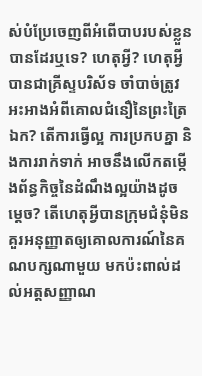ស់បំប្រែចេញពីអំពើបាបរបស់ខ្លួនបានដែរឬទេ? ហេតុអ្វី? ហេតុអ្វីបានជាគ្រីស្ទបរិស័ទ ចាំបាច់ត្រូវអះអាងអំពីគោលជំនឿនៃព្រះត្រៃឯក? តើការធ្វើល្អ ការប្រកបគ្នា និងការរាក់ទាក់ អាចនឹងលើកតម្កើងព័ន្ធកិច្ចនៃដំណឹងល្អយ៉ាងដូចម្ដេច? តើហេតុអ្វីបានក្រុមជំនុំមិនគួរអនុញ្ញាតឲ្យគោលការណ៍នៃគណបក្សណាមួយ មកប៉ះពាល់ដល់អត្តសញ្ញាណ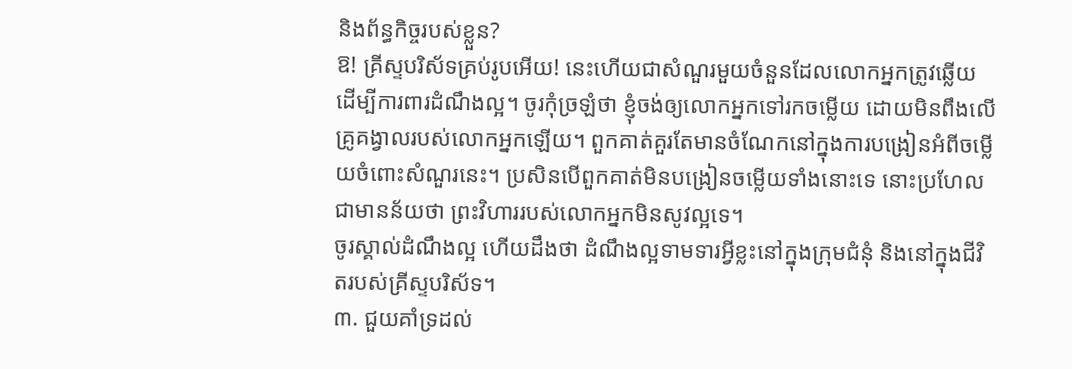និងព័ន្ធកិច្ចរបស់ខ្លួន?
ឱ! គ្រីស្ទបរិស័ទគ្រប់រូបអើយ! នេះហើយជាសំណួរមួយចំនួនដែលលោកអ្នកត្រូវឆ្លើយ ដើម្បីការពារដំណឹងល្អ។ ចូរកុំច្រឡំថា ខ្ញុំចង់ឲ្យលោកអ្នកទៅរកចម្លើយ ដោយមិនពឹងលើគ្រូគង្វាលរបស់លោកអ្នកឡើយ។ ពួកគាត់គួរតែមានចំណែកនៅក្នុងការបង្រៀនអំពីចម្លើយចំពោះសំណួរនេះ។ ប្រសិនបើពួកគាត់មិនបង្រៀនចម្លើយទាំងនោះទេ នោះប្រហែលជាមានន័យថា ព្រះវិហាររបស់លោកអ្នកមិនសូវល្អទេ។
ចូរស្គាល់ដំណឹងល្អ ហើយដឹងថា ដំណឹងល្អទាមទារអ្វីខ្លះនៅក្នុងក្រុមជំនុំ និងនៅក្នុងជីវិតរបស់គ្រីស្ទបរិស័ទ។
៣. ជួយគាំទ្រដល់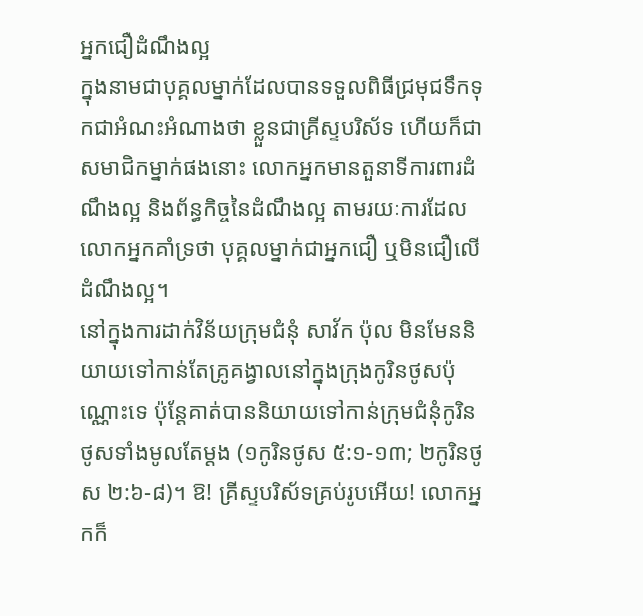អ្នកជឿដំណឹងល្អ
ក្នុងនាមជាបុគ្គលម្នាក់ដែលបានទទួលពិធីជ្រមុជទឹកទុកជាអំណះអំណាងថា ខ្លួនជាគ្រីស្ទបរិស័ទ ហើយក៏ជាសមាជិកម្នាក់ផងនោះ លោកអ្នកមានតួនាទីការពារដំណឹងល្អ និងព័ន្ធកិច្ចនៃដំណឹងល្អ តាមរយៈការដែលលោកអ្នកគាំទ្រថា បុគ្គលម្នាក់ជាអ្នកជឿ ឬមិនជឿលើដំណឹងល្អ។
នៅក្នុងការដាក់វិន័យក្រុមជំនុំ សាវ័ក ប៉ុល មិនមែននិយាយទៅកាន់តែគ្រូគង្វាលនៅក្នុងក្រុងកូរិនថូសប៉ុណ្ណោះទេ ប៉ុន្តែគាត់បាននិយាយទៅកាន់ក្រុមជំនុំកូរិនថូសទាំងមូលតែម្ដង (១កូរិនថូស ៥:១-១៣; ២កូរិនថូស ២:៦-៨)។ ឱ! គ្រីស្ទបរិស័ទគ្រប់រូបអើយ! លោកអ្នកក៏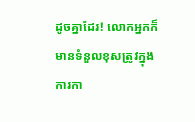ដូចគ្នាដែរ! លោកអ្នកក៏មានទំនួលខុសត្រូវក្នុងការកា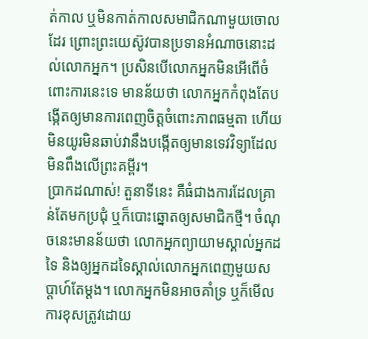ត់កាល ឬមិនកាត់កាលសមាជិកណាមួយចោលដែរ ព្រោះព្រះយេស៊ូវបានប្រទានអំណាចនោះដល់លោកអ្នក។ ប្រសិនបើលោកអ្នកមិនអើពើចំពោះការនេះទេ មានន័យថា លោកអ្នកកំពុងតែបង្កើតឲ្យមានការពេញចិត្តចំពោះភាពធម្មតា ហើយមិនយូរមិនឆាប់វានឹងបង្កើតឲ្យមានទេវវិទ្យាដែលមិនពឹងលើព្រះគម្ពីរ។
ប្រាកដណាស់! តួនាទីនេះ គឺធំជាងការដែលគ្រាន់តែមកប្រជុំ ឬក៏បោះឆ្នោតឲ្យសមាជិកថ្មី។ ចំណុចនេះមានន័យថា លោកអ្នកព្យាយាមស្គាល់អ្នកដទៃ និងឲ្យអ្នកដទៃស្គាល់លោកអ្នកពេញមួយសប្ដាហ៍តែម្ដង។ លោកអ្នកមិនអាចគាំទ្រ ឬក៏មើលការខុសត្រូវដោយ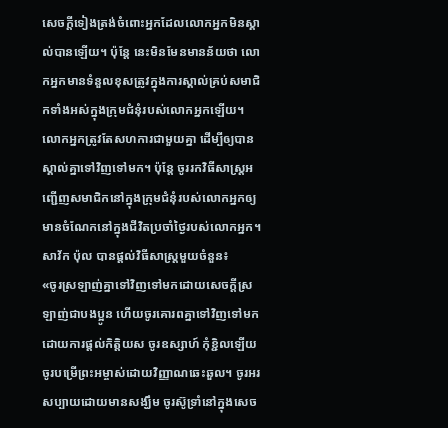សេចក្ដីទៀងត្រង់ចំពោះអ្នកដែលលោកអ្នកមិនស្គាល់បានឡើយ។ ប៉ុន្តែ នេះមិនមែនមានន័យថា លោកអ្នកមានទំនួលខុសត្រូវក្នុងការស្គាល់គ្រប់សមាជិកទាំងអស់ក្នុងក្រុមជំនុំរបស់លោកអ្នកឡើយ។ លោកអ្នកត្រូវតែសហការជាមួយគ្នា ដើម្បីឲ្យបានស្គាល់គ្នាទៅវិញទៅមក។ ប៉ុន្តែ ចូររកវិធីសាស្ត្រអញ្ជើញសមាជិកនៅក្នុងក្រុមជំនុំរបស់លោកអ្នកឲ្យមានចំណែកនៅក្នុងជីវិតប្រចាំថ្ងៃរបស់លោកអ្នក។ សាវ័ក ប៉ុល បានផ្ដល់វិធីសាស្ត្រមួយចំនួន៖
«ចូរស្រឡាញ់គ្នាទៅវិញទៅមកដោយសេចក្ដីស្រឡាញ់ជាបងប្អូន ហើយចូរគោរពគ្នាទៅវិញទៅមកដោយការផ្ដល់កិត្តិយស ចូរឧស្សាហ៍ កុំខ្ជិលឡើយ ចូរបម្រើព្រះអម្ចាស់ដោយវិញ្ញាណឆេះឆួល។ ចូរអរសប្បាយដោយមានសង្ឃឹម ចូរស៊ូទ្រាំនៅក្នុងសេច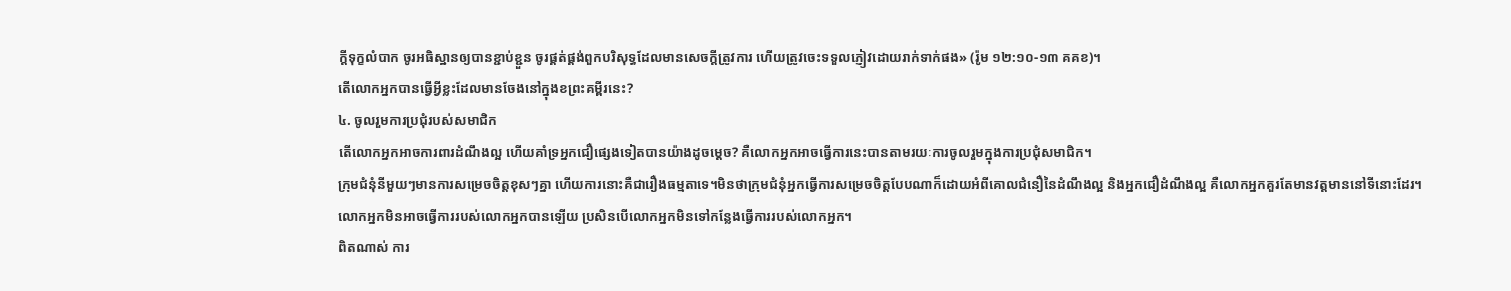ក្ដីទុក្ខលំបាក ចូរអធិស្ឋានឲ្យបានខ្ជាប់ខ្ជួន ចូរផ្គត់ផ្គង់ពួកបរិសុទ្ធដែលមានសេចក្ដីត្រូវការ ហើយត្រូវចេះទទួលភ្ញៀវដោយរាក់ទាក់ផង» (រ៉ូម ១២:១០-១៣ គគខ)។
តើលោកអ្នកបានធ្វើអ្វីខ្លះដែលមានចែងនៅក្នុងខព្រះគម្ពីរនេះ?
៤. ចូលរួមការប្រជុំរបស់សមាជិក
តើលោកអ្នកអាចការពារដំណឹងល្អ ហើយគាំទ្រអ្នកជឿផ្សេងទៀតបានយ៉ាងដូចម្ដេច? គឺលោកអ្នកអាចធ្វើការនេះបានតាមរយៈការចូលរួមក្នុងការប្រជុំសមាជិក។
ក្រុមជំនុំនីមួយៗមានការសម្រេចចិត្តខុសៗគ្នា ហើយការនោះគឺជារឿងធម្មតាទេ។មិនថាក្រុមជំនុំអ្នកធ្វើការសម្រេចចិត្តបែបណាក៏ដោយអំពីគោលជំនឿនៃដំណឹងល្អ និងអ្នកជឿដំណឹងល្អ គឺលោកអ្នកគួរតែមានវត្តមាននៅទីនោះដែរ។
លោកអ្នកមិនអាចធ្វើការរបស់លោកអ្នកបានឡើយ ប្រសិនបើលោកអ្នកមិនទៅកន្លែងធ្វើការរបស់លោកអ្នក។
ពិតណាស់ ការ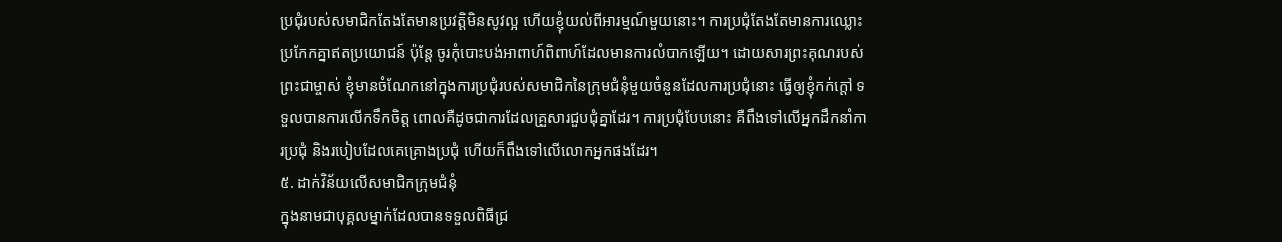ប្រជុំរបស់សមាជិកតែងតែមានប្រវត្តិមិនសូវល្អ ហើយខ្ញុំយល់ពីអារម្មណ៍មួយនោះ។ ការប្រជុំតែងតែមានការឈ្លោះប្រកែកគ្នាឥតប្រយោជន៍ ប៉ុន្តែ ចូរកុំបោះបង់អាពាហ៍ពិពាហ៍ដែលមានការលំបាកឡើយ។ ដោយសារព្រះគុណរបស់ព្រះជាម្ចាស់ ខ្ញុំមានចំណែកនៅក្នុងការប្រជុំរបស់សមាជិកនៃក្រុមជំនុំមួយចំនួនដែលការប្រជុំនោះ ធ្វើឲ្យខ្ញុំកក់ក្ដៅ ទទួលបានការលើកទឹកចិត្ត ពោលគឺដូចជាការដែលគ្រួសារជួបជុំគ្នាដែរ។ ការប្រជុំបែបនោះ គឺពឹងទៅលើអ្នកដឹកនាំការប្រជុំ និងរបៀបដែលគេគ្រោងប្រជុំ ហើយក៏ពឹងទៅលើលោកអ្នកផងដែរ។
៥. ដាក់វិន័យលើសមាជិកក្រុមជំនុំ
ក្នុងនាមជាបុគ្គលម្នាក់ដែលបានទទួលពិធីជ្រ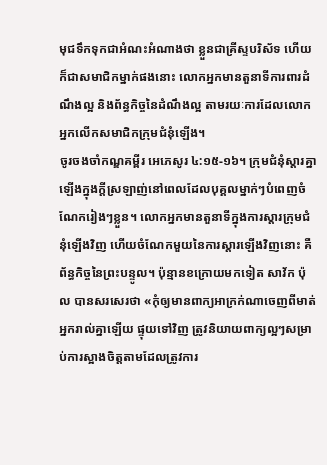មុជទឹកទុកជាអំណះអំណាងថា ខ្លួនជាគ្រីស្ទបរិស័ទ ហើយក៏ជាសមាជិកម្នាក់ផងនោះ លោកអ្នកមានតួនាទីការពារដំណឹងល្អ និងព័ន្ធកិច្ចនៃដំណឹងល្អ តាមរយៈការដែលលោកអ្នកលើកសមាជិកក្រុមជំនុំឡើង។
ចូរចងចាំកណ្ឌគម្ពីរ អេភេសូរ ៤:១៥-១៦។ ក្រុមជំនុំស្ដារគ្នាឡើងក្នុងក្ដីស្រឡាញ់នៅពេលដែលបុគ្គលម្នាក់ៗបំពេញចំណែករៀងៗខ្លួន។ លោកអ្នកមានតួនាទីក្នុងការស្ដារក្រុមជំនុំឡើងវិញ ហើយចំណែកមួយនៃការស្ដារឡើងវិញនោះ គឺព័ន្ធកិច្ចនៃព្រះបន្ទូល។ ប៉ុន្មានខក្រោយមកទៀត សាវ័ក ប៉ុល បានសរសេរថា «កុំឲ្យមានពាក្យអាក្រក់ណាចេញពីមាត់អ្នករាល់គ្នាឡើយ ផ្ទុយទៅវិញ ត្រូវនិយាយពាក្យល្អៗសម្រាប់ការស្អាងចិត្ដតាមដែលត្រូវការ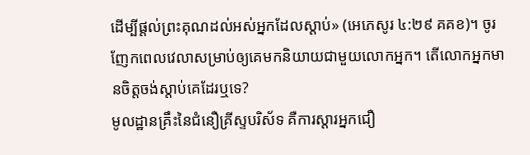ដើម្បីផ្ដល់ព្រះគុណដល់អស់អ្នកដែលស្ដាប់» (អេភេសូរ ៤:២៩ គគខ)។ ចូរញែកពេលវេលាសម្រាប់ឲ្យគេមកនិយាយជាមួយលោកអ្នក។ តើលោកអ្នកមានចិត្តចង់ស្ដាប់គេដែរឬទេ?
មូលដ្ឋានគ្រឹះនៃជំនឿគ្រីស្ទបរិស័ទ គឺការស្ដារអ្នកជឿ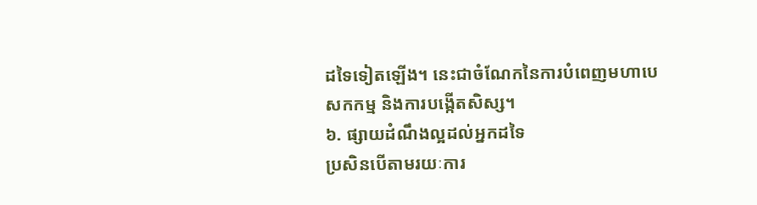ដទៃទៀតឡើង។ នេះជាចំណែកនៃការបំពេញមហាបេសកកម្ម និងការបង្កើតសិស្ស។
៦. ផ្សាយដំណឹងល្អដល់អ្នកដទៃ
ប្រសិនបើតាមរយៈការ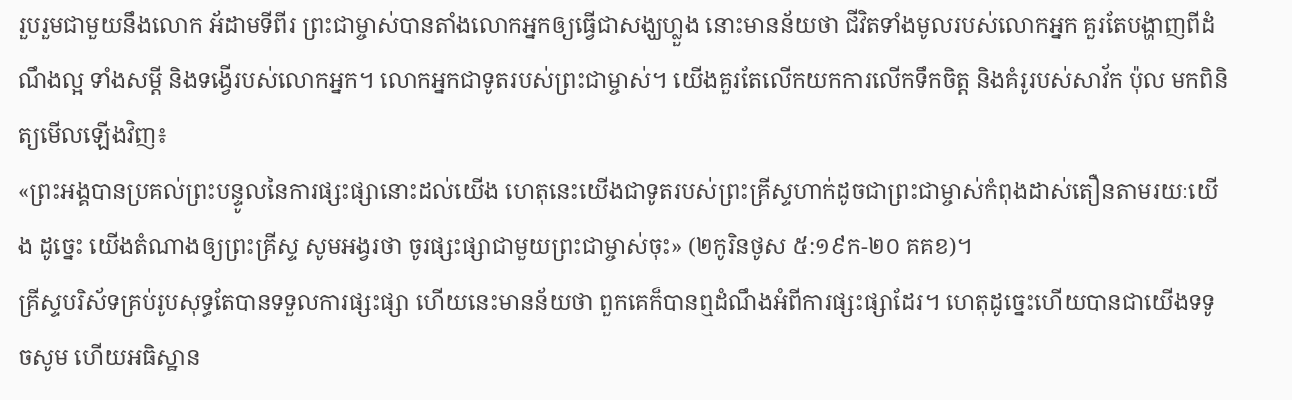រួបរួមជាមួយនឹងលោក អ័ដាមទីពីរ ព្រះជាម្ចាស់បានតាំងលោកអ្នកឲ្យធ្វើជាសង្ឃហ្លួង នោះមានន័យថា ជីវិតទាំងមូលរបស់លោកអ្នក គួរតែបង្ហាញពីដំណឹងល្អ ទាំងសម្ដី និងទង្វើរបស់លោកអ្នក។ លោកអ្នកជាទូតរបស់ព្រះជាម្ចាស់។ យើងគួរតែលើកយកការលើកទឹកចិត្ត និងគំរូរបស់សាវ័ក ប៉ុល មកពិនិត្យមើលឡើងវិញ៖
«ព្រះអង្គបានប្រគល់ព្រះបន្ទូលនៃការផ្សះផ្សានោះដល់យើង ហេតុនេះយើងជាទូតរបស់ព្រះគ្រីស្ទហាក់ដូចជាព្រះជាម្ចាស់កំពុងដាស់តឿនតាមរយៈយើង ដូច្នេះ យើងតំណាងឲ្យព្រះគ្រីស្ទ សូមអង្វរថា ចូរផ្សះផ្សាជាមួយព្រះជាម្ចាស់ចុះ» (២កូរិនថូស ៥:១៩ក-២០ គគខ)។
គ្រីស្ទបរិស័ទគ្រប់រូបសុទ្ធតែបានទទួលការផ្សះផ្សា ហើយនេះមានន័យថា ពួកគេក៏បានឮដំណឹងអំពីការផ្សះផ្សាដែរ។ ហេតុដូច្នេះហើយបានជាយើងទទូចសូម ហើយអធិស្ឋាន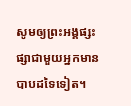សូមឲ្យព្រះអង្គផ្សះផ្សាជាមួយអ្នកមានបាបដទៃទៀត។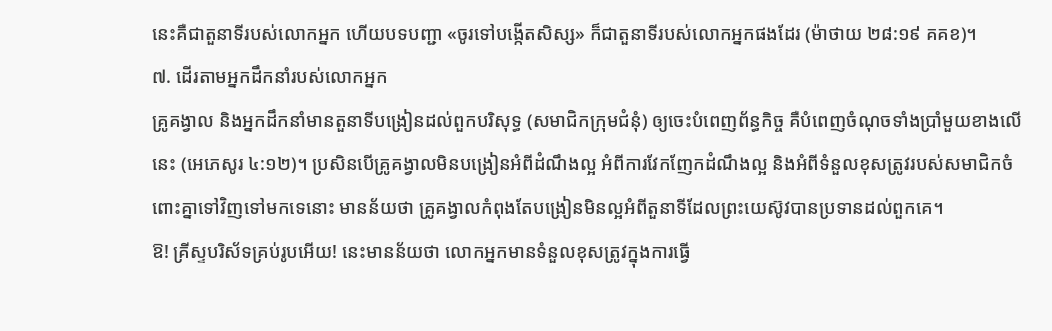នេះគឺជាតួនាទីរបស់លោកអ្នក ហើយបទបញ្ជា «ចូរទៅបង្កើតសិស្ស» ក៏ជាតួនាទីរបស់លោកអ្នកផងដែរ (ម៉ាថាយ ២៨:១៩ គគខ)។
៧. ដើរតាមអ្នកដឹកនាំរបស់លោកអ្នក
គ្រូគង្វាល និងអ្នកដឹកនាំមានតួនាទីបង្រៀនដល់ពួកបរិសុទ្ធ (សមាជិកក្រុមជំនុំ) ឲ្យចេះបំពេញព័ន្ធកិច្ច គឺបំពេញចំណុចទាំងប្រាំមួយខាងលើនេះ (អេភេសូរ ៤:១២)។ ប្រសិនបើគ្រូគង្វាលមិនបង្រៀនអំពីដំណឹងល្អ អំពីការវែកញែកដំណឹងល្អ និងអំពីទំនួលខុសត្រូវរបស់សមាជិកចំពោះគ្នាទៅវិញទៅមកទេនោះ មានន័យថា គ្រូគង្វាលកំពុងតែបង្រៀនមិនល្អអំពីតួនាទីដែលព្រះយេស៊ូវបានប្រទានដល់ពួកគេ។
ឱ! គ្រីស្ទបរិស័ទគ្រប់រូបអើយ! នេះមានន័យថា លោកអ្នកមានទំនួលខុសត្រូវក្នុងការធ្វើ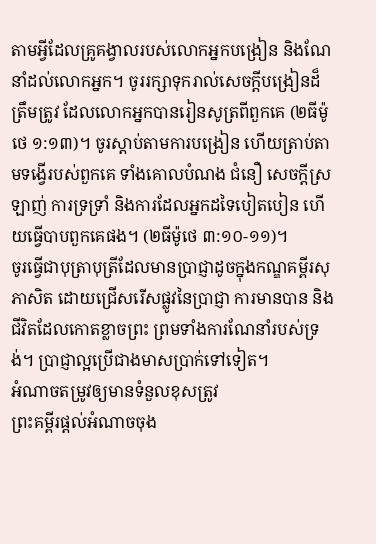តាមអ្វីដែលគ្រូគង្វាលរបស់លោកអ្នកបង្រៀន និងណែនាំដល់លោកអ្នក។ ចូររក្សាទុករាល់សេចក្តីបង្រៀនដ៏ត្រឹមត្រូវ ដែលលោកអ្នកបានរៀនសូត្រពីពួកគេ (២ធីម៉ូថេ ១:១៣)។ ចូរស្ដាប់តាមការបង្រៀន ហើយត្រាប់តាមទង្វើរបស់ពួកគេ ទាំងគោលបំណង ជំនឿ សេចក្ដីស្រឡាញ់ ការទ្រទ្រាំ និងការដែលអ្នកដទៃបៀតបៀន ហើយធ្វើបាបពួកគេផង។ (២ធីម៉ូថេ ៣:១០-១១)។
ចូរធ្វើជាបុត្រាបុត្រីដែលមានប្រាជ្ញាដូចក្នុងកណ្ឌគម្ពីរសុភាសិត ដោយជ្រើសរើសផ្លូវនៃប្រាជ្ញា ការមានបាន និងជីវិតដែលកោតខ្លាចព្រះ ព្រមទាំងការណែនាំរបស់ទ្រង់។ ប្រាជ្ញាល្អប្រើជាងមាសប្រាក់ទៅទៀត។
អំណាចតម្រូវឲ្យមានទំនួលខុសត្រូវ
ព្រះគម្ពីរផ្ដល់អំណាចចុង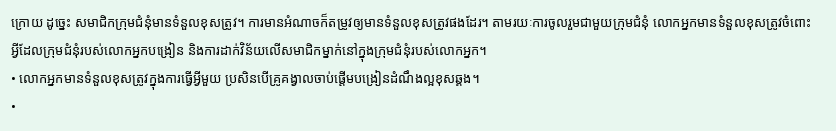ក្រោយ ដូច្នេះ សមាជិកក្រុមជំនុំមានទំនួលខុសត្រូវ។ ការមានអំណាចក៏តម្រូវឲ្យមានទំនួលខុសត្រូវផងដែរ។ តាមរយៈការចូលរួមជាមួយក្រុមជំនុំ លោកអ្នកមានទំនួលខុសត្រូវចំពោះអ្វីដែលក្រុមជំនុំរបស់លោកអ្នកបង្រៀន និងការដាក់វិន័យលើសមាជិកម្នាក់នៅក្នុងក្រុមជំនុំរបស់លោកអ្នក។
• លោកអ្នកមានទំនួលខុសត្រូវក្នុងការធ្វើអ្វីមួយ ប្រសិនបើគ្រូគង្វាលចាប់ផ្ដើមបង្រៀនដំណឹងល្អខុសឆ្គង។
•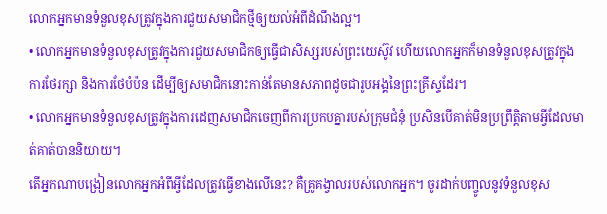លោកអ្នកមានទំនួលខុសត្រូវក្នុងការជួយសមាជិកថ្មីឲ្យយល់អំពីដំណឹងល្អ។
• លោកអ្នកមានទំនួលខុសត្រូវក្នុងការជួយសមាជិកឲ្យធ្វើជាសិស្សរបស់ព្រះយេស៊ូវ ហើយលោកអ្នកក៏មានទំនួលខុសត្រូវក្នុងការថែរក្សា និងការថែបំប៉ន ដើម្បីឲ្យសមាជិកនោះកាន់តែមានសភាពដូចជារូបអង្គនៃព្រះគ្រីស្ទដែរ។
• លោកអ្នកមានទំនួលខុសត្រូវក្នុងការដេញសមាជិកចេញពីការប្រកបគ្នារបស់ក្រុមជំនុំ ប្រសិនបើគាត់មិនប្រព្រឹត្តិតាមអ្វីដែលមាត់គាត់បាននិយាយ។
តើអ្នកណាបង្រៀនលោកអ្នកអំពីអ្វីដែលត្រូវធ្វើខាងលើនេះ? គឺគ្រូគង្វាលរបស់លោកអ្នក។ ចូរដាក់បញ្ចូលនូវទំនួលខុស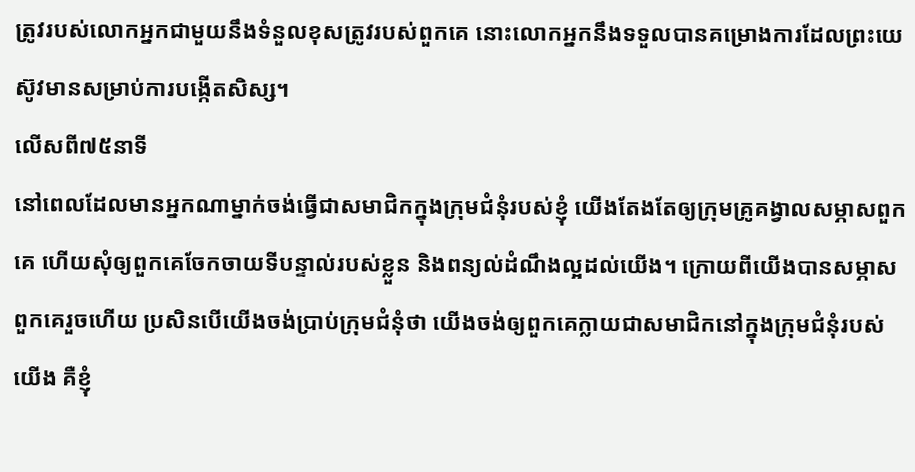ត្រូវរបស់លោកអ្នកជាមួយនឹងទំនួលខុសត្រូវរបស់ពួកគេ នោះលោកអ្នកនឹងទទួលបានគម្រោងការដែលព្រះយេស៊ូវមានសម្រាប់ការបង្កើតសិស្ស។
លើសពី៧៥នាទី
នៅពេលដែលមានអ្នកណាម្នាក់ចង់ធ្វើជាសមាជិកក្នុងក្រុមជំនុំរបស់ខ្ញុំ យើងតែងតែឲ្យក្រុមគ្រូគង្វាលសម្ភាសពួកគេ ហើយសុំឲ្យពួកគេចែកចាយទីបន្ទាល់របស់ខ្លួន និងពន្យល់ដំណឹងល្អដល់យើង។ ក្រោយពីយើងបានសម្ភាសពួកគេរួចហើយ ប្រសិនបើយើងចង់ប្រាប់ក្រុមជំនុំថា យើងចង់ឲ្យពួកគេក្លាយជាសមាជិកនៅក្នុងក្រុមជំនុំរបស់យើង គឺខ្ញុំ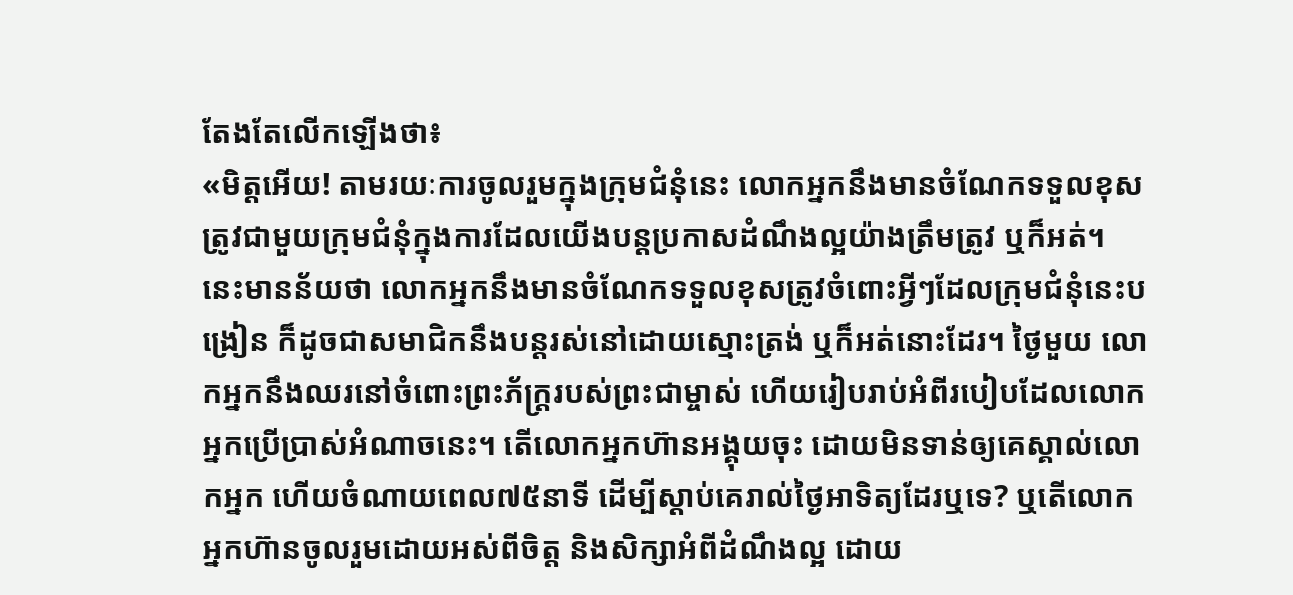តែងតែលើកឡើងថា៖
«មិត្តអើយ! តាមរយៈការចូលរួមក្នុងក្រុមជំនុំនេះ លោកអ្នកនឹងមានចំណែកទទួលខុសត្រូវជាមួយក្រុមជំនុំក្នុងការដែលយើងបន្តប្រកាសដំណឹងល្អយ៉ាងត្រឹមត្រូវ ឬក៏អត់។ នេះមានន័យថា លោកអ្នកនឹងមានចំណែកទទួលខុសត្រូវចំពោះអ្វីៗដែលក្រុមជំនុំនេះបង្រៀន ក៏ដូចជាសមាជិកនឹងបន្តរស់នៅដោយស្មោះត្រង់ ឬក៏អត់នោះដែរ។ ថ្ងៃមួយ លោកអ្នកនឹងឈរនៅចំពោះព្រះភ័ក្ត្ររបស់ព្រះជាម្ចាស់ ហើយរៀបរាប់អំពីរបៀបដែលលោកអ្នកប្រើប្រាស់អំណាចនេះ។ តើលោកអ្នកហ៊ានអង្គុយចុះ ដោយមិនទាន់ឲ្យគេស្គាល់លោកអ្នក ហើយចំណាយពេល៧៥នាទី ដើម្បីស្ដាប់គេរាល់ថ្ងៃអាទិត្យដែរឬទេ? ឬតើលោកអ្នកហ៊ានចូលរួមដោយអស់ពីចិត្ត និងសិក្សាអំពីដំណឹងល្អ ដោយ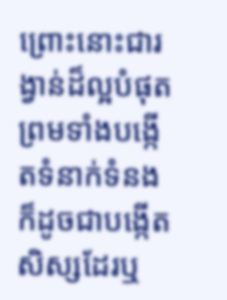ព្រោះនោះជារង្វាន់ដ៏ល្អបំផុត ព្រមទាំងបង្កើតទំនាក់ទំនង ក៏ដូចជាបង្កើតសិស្សដែរឬ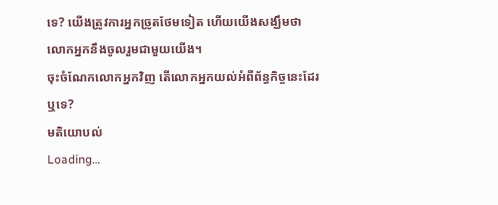ទេ? យើងត្រូវការអ្នកច្រូតថែមទៀត ហើយយើងសង្ឃឹមថា លោកអ្នកនឹងចូលរួមជាមួយយើង។
ចុះចំណែកលោកអ្នកវិញ តើលោកអ្នកយល់អំពីព័ន្ធកិច្ចនេះដែរឬទេ?
មតិយោបល់
Loading…